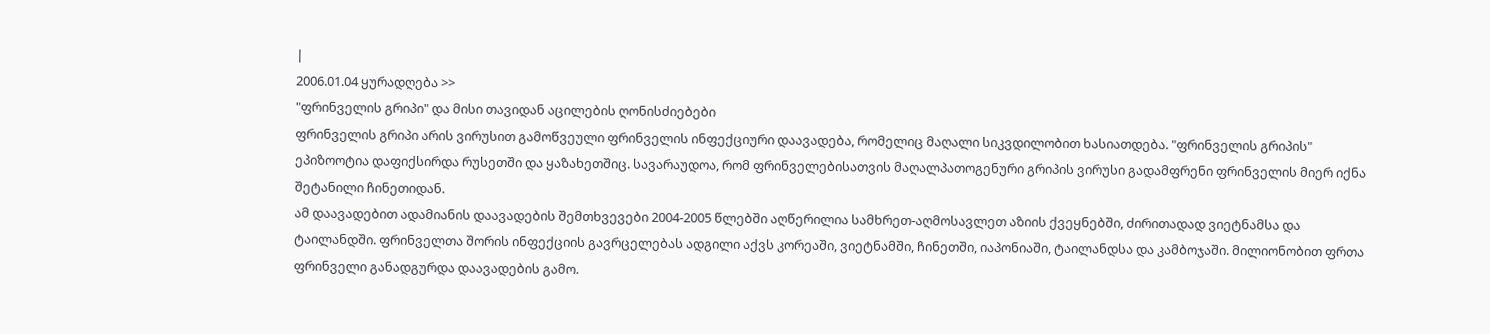|
2006.01.04 ყურადღება >>
"ფრინველის გრიპი" და მისი თავიდან აცილების ღონისძიებები
ფრინველის გრიპი არის ვირუსით გამოწვეული ფრინველის ინფექციური დაავადება, რომელიც მაღალი სიკვდილობით ხასიათდება. "ფრინველის გრიპის" ეპიზოოტია დაფიქსირდა რუსეთში და ყაზახეთშიც. სავარაუდოა, რომ ფრინველებისათვის მაღალპათოგენური გრიპის ვირუსი გადამფრენი ფრინველის მიერ იქნა შეტანილი ჩინეთიდან.
ამ დაავადებით ადამიანის დაავადების შემთხვევები 2004-2005 წლებში აღწერილია სამხრეთ-აღმოსავლეთ აზიის ქვეყნებში, ძირითადად ვიეტნამსა და ტაილანდში. ფრინველთა შორის ინფექციის გავრცელებას ადგილი აქვს კორეაში, ვიეტნამში, ჩინეთში, იაპონიაში, ტაილანდსა და კამბოჯაში. მილიონობით ფრთა ფრინველი განადგურდა დაავადების გამო.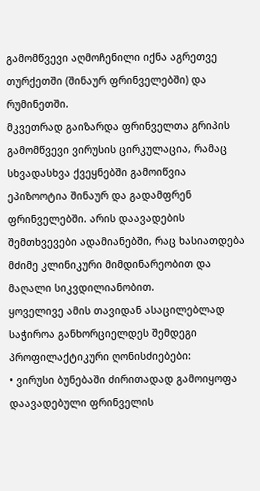გამომწვევი აღმოჩენილი იქნა აგრეთვე თურქეთში (შინაურ ფრინველებში) და რუმინეთში.
მკვეთრად გაიზარდა ფრინველთა გრიპის გამომწვევი ვირუსის ცირკულაცია, რამაც სხვადასხვა ქვეყნებში გამოიწვია ეპიზოოტია შინაურ და გადამფრენ ფრინველებში. არის დაავადების შემთხვევები ადამიანებში, რაც ხასიათდება მძიმე კლინიკური მიმდინარეობით და მაღალი სიკვდილიანობით.
ყოველივე ამის თავიდან ასაცილებლად საჭიროა განხორციელდეს შემდეგი პროფილაქტიკური ღონისძიებები:
• ვირუსი ბუნებაში ძირითადად გამოიყოფა დაავადებული ფრინველის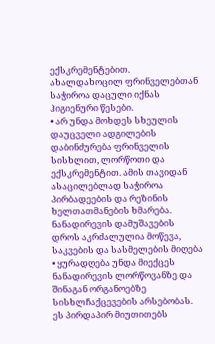ექსკრემენტებით. ახალდახოცილ ფრინველებთან საჭიროა დაცული იქნას ჰიგიენური წესები.
• არ უნდა მოხდეს სხეულის დაუცველი ადგილების დაბინძურება ფრინველის სისხლით, ლორწოთი და ექსკრემენტით. ამის თავიდან ასაცილებლად საჭიროა პირბადეების და რეზინის ხელთათმანების ხმარება. ნანადირევის დამუშავების დროს აკრძალულია მოწევა, საკვების და სასმელების მიღება
• ყურადღება უნდა მიექცეს ნანადირევის ლორწოვანზე და შინაგან ორგანოებზე სისხლჩაქცევების არსებობას. ეს პირდაპირ მიუთითებს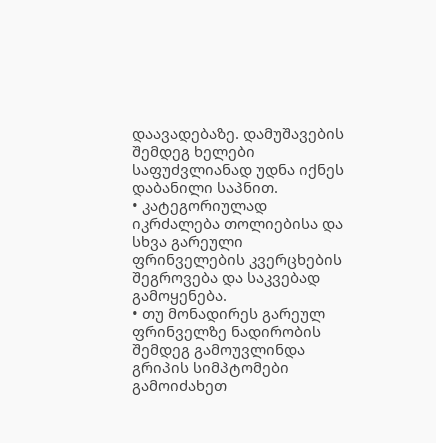დაავადებაზე. დამუშავების შემდეგ ხელები საფუძვლიანად უდნა იქნეს დაბანილი საპნით.
• კატეგორიულად იკრძალება თოლიებისა და სხვა გარეული ფრინველების კვერცხების შეგროვება და საკვებად გამოყენება.
• თუ მონადირეს გარეულ ფრინველზე ნადირობის შემდეგ გამოუვლინდა გრიპის სიმპტომები გამოიძახეთ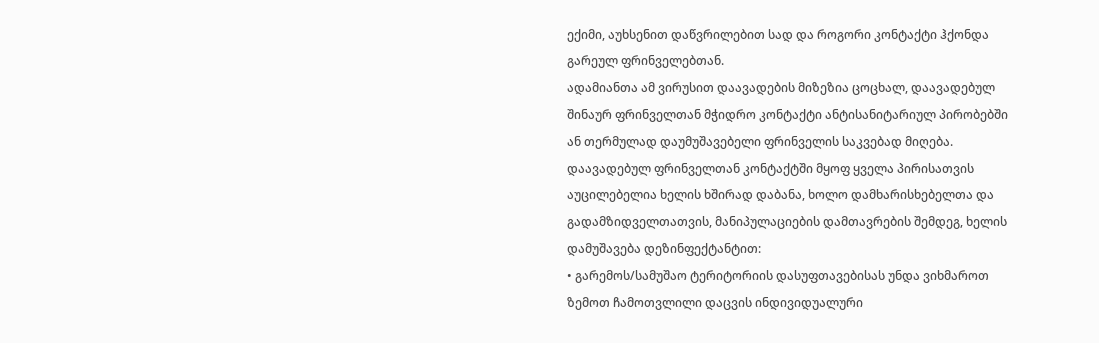ექიმი, აუხსენით დაწვრილებით სად და როგორი კონტაქტი ჰქონდა გარეულ ფრინველებთან.
ადამიანთა ამ ვირუსით დაავადების მიზეზია ცოცხალ, დაავადებულ შინაურ ფრინველთან მჭიდრო კონტაქტი ანტისანიტარიულ პირობებში ან თერმულად დაუმუშავებელი ფრინველის საკვებად მიღება. დაავადებულ ფრინველთან კონტაქტში მყოფ ყველა პირისათვის აუცილებელია ხელის ხშირად დაბანა, ხოლო დამხარისხებელთა და გადამზიდველთათვის, მანიპულაციების დამთავრების შემდეგ, ხელის დამუშავება დეზინფექტანტით:
• გარემოს/სამუშაო ტერიტორიის დასუფთავებისას უნდა ვიხმაროთ ზემოთ ჩამოთვლილი დაცვის ინდივიდუალური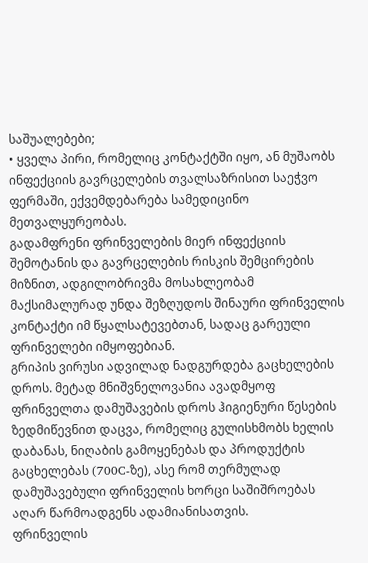საშუალებები;
• ყველა პირი, რომელიც კონტაქტში იყო, ან მუშაობს ინფექციის გავრცელების თვალსაზრისით საეჭვო ფერმაში, ექვემდებარება სამედიცინო მეთვალყურეობას.
გადამფრენი ფრინველების მიერ ინფექციის შემოტანის და გავრცელების რისკის შემცირების მიზნით, ადგილობრივმა მოსახლეობამ მაქსიმალურად უნდა შეზღუდოს შინაური ფრინველის კონტაქტი იმ წყალსატევებთან, სადაც გარეული ფრინველები იმყოფებიან.
გრიპის ვირუსი ადვილად ნადგურდება გაცხელების დროს. მეტად მნიშვნელოვანია ავადმყოფ ფრინველთა დამუშავების დროს ჰიგიენური წესების ზედმიწევნით დაცვა, რომელიც გულისხმობს ხელის დაბანას, ნიღაბის გამოყენებას და პროდუქტის გაცხელებას (700C-ზე), ასე რომ თერმულად დამუშავებული ფრინველის ხორცი საშიშროებას აღარ წარმოადგენს ადამიანისათვის.
ფრინველის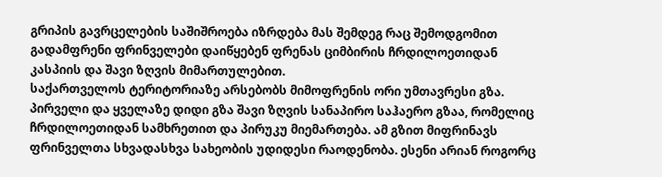გრიპის გავრცელების საშიშროება იზრდება მას შემდეგ რაც შემოდგომით გადამფრენი ფრინველები დაიწყებენ ფრენას ციმბირის ჩრდილოეთიდან კასპიის და შავი ზღვის მიმართულებით.
საქართველოს ტერიტორიაზე არსებობს მიმოფრენის ორი უმთავრესი გზა. პირველი და ყველაზე დიდი გზა შავი ზღვის სანაპირო საჰაერო გზაა, რომელიც ჩრდილოეთიდან სამხრეთით და პირუკუ მიემართება. ამ გზით მიფრინავს ფრინველთა სხვადასხვა სახეობის უდიდესი რაოდენობა. ესენი არიან როგორც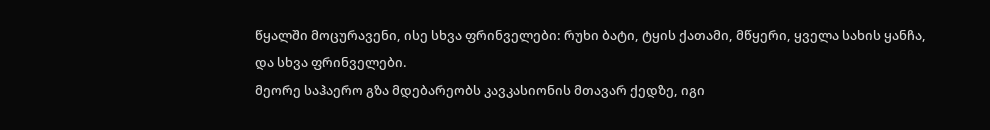წყალში მოცურავენი, ისე სხვა ფრინველები: რუხი ბატი, ტყის ქათამი, მწყერი, ყველა სახის ყანჩა, და სხვა ფრინველები.
მეორე საჰაერო გზა მდებარეობს კავკასიონის მთავარ ქედზე, იგი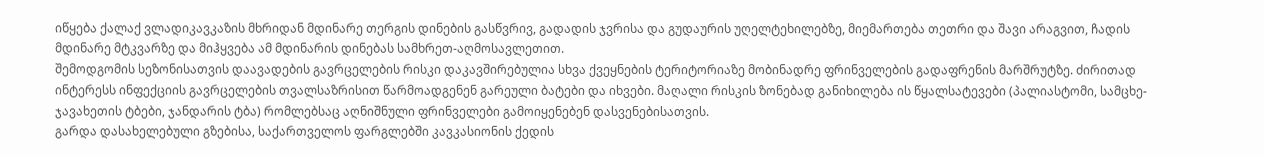იწყება ქალაქ ვლადიკავკაზის მხრიდან მდინარე თერგის დინების გასწვრივ, გადადის ჯვრისა და გუდაურის უღელტეხილებზე, მიემართება თეთრი და შავი არაგვით, ჩადის მდინარე მტკვარზე და მიჰყვება ამ მდინარის დინებას სამხრეთ-აღმოსავლეთით.
შემოდგომის სეზონისათვის დაავადების გავრცელების რისკი დაკავშირებულია სხვა ქვეყნების ტერიტორიაზე მობინადრე ფრინველების გადაფრენის მარშრუტზე. ძირითად ინტერესს ინფექციის გავრცელების თვალსაზრისით წარმოადგენენ გარეული ბატები და იხვები. მაღალი რისკის ზონებად განიხილება ის წყალსატევები (პალიასტომი, სამცხე-ჯავახეთის ტბები, ჯანდარის ტბა) რომლებსაც აღნიშნული ფრინველები გამოიყენებენ დასვენებისათვის.
გარდა დასახელებული გზებისა, საქართველოს ფარგლებში კავკასიონის ქედის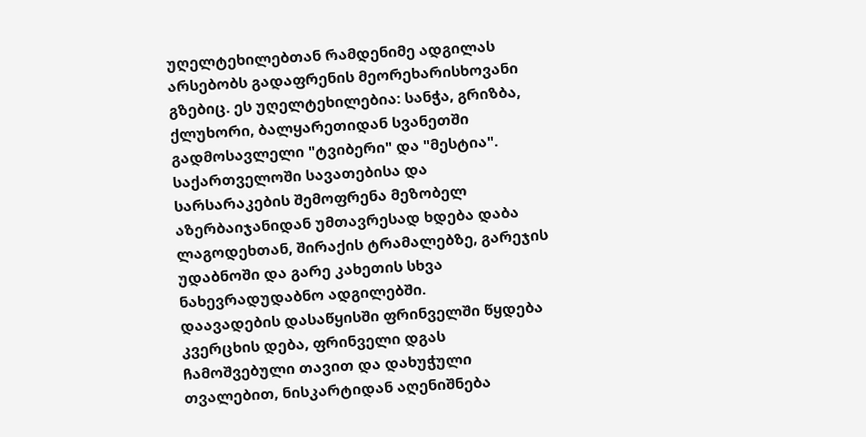უღელტეხილებთან რამდენიმე ადგილას არსებობს გადაფრენის მეორეხარისხოვანი გზებიც. ეს უღელტეხილებია: სანჭა, გრიზბა, ქლუხორი, ბალყარეთიდან სვანეთში გადმოსავლელი "ტვიბერი" და "მესტია".
საქართველოში სავათებისა და სარსარაკების შემოფრენა მეზობელ აზერბაიჯანიდან უმთავრესად ხდება დაბა ლაგოდეხთან, შირაქის ტრამალებზე, გარეჯის უდაბნოში და გარე კახეთის სხვა ნახევრადუდაბნო ადგილებში.
დაავადების დასაწყისში ფრინველში წყდება კვერცხის დება, ფრინველი დგას ჩამოშვებული თავით და დახუჭული თვალებით, ნისკარტიდან აღენიშნება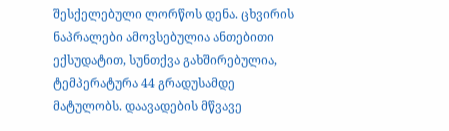შესქელებული ლორწოს დენა. ცხვირის ნაპრალები ამოვსებულია ანთებითი ექსუდატით, სუნთქვა გახშირებულია, ტემპერატურა 44 გრადუსამდე მატულობს. დაავადების მწვავე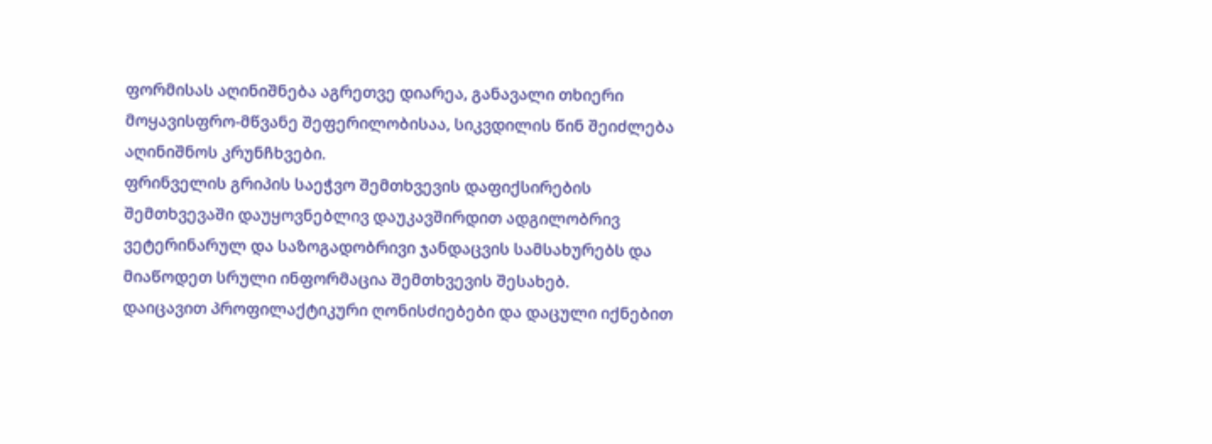ფორმისას აღინიშნება აგრეთვე დიარეა, განავალი თხიერი მოყავისფრო-მწვანე შეფერილობისაა, სიკვდილის წინ შეიძლება აღინიშნოს კრუნჩხვები.
ფრინველის გრიპის საეჭვო შემთხვევის დაფიქსირების შემთხვევაში დაუყოვნებლივ დაუკავშირდით ადგილობრივ ვეტერინარულ და საზოგადობრივი ჯანდაცვის სამსახურებს და მიაწოდეთ სრული ინფორმაცია შემთხვევის შესახებ.
დაიცავით პროფილაქტიკური ღონისძიებები და დაცული იქნებით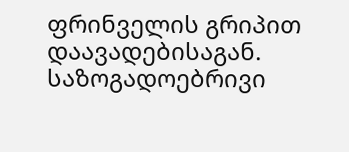ფრინველის გრიპით დაავადებისაგან.
საზოგადოებრივი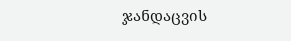ჯანდაცვის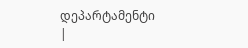დეპარტამენტი
|